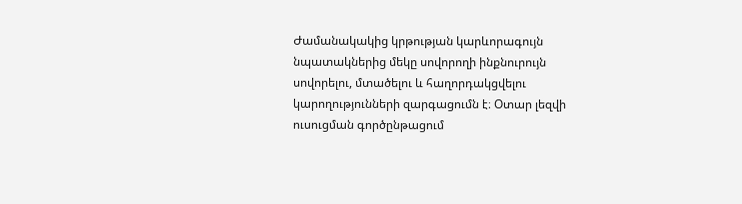Ժամանակակից կրթության կարևորագույն նպատակներից մեկը սովորողի ինքնուրույն սովորելու, մտածելու և հաղորդակցվելու կարողությունների զարգացումն է։ Օտար լեզվի ուսուցման գործընթացում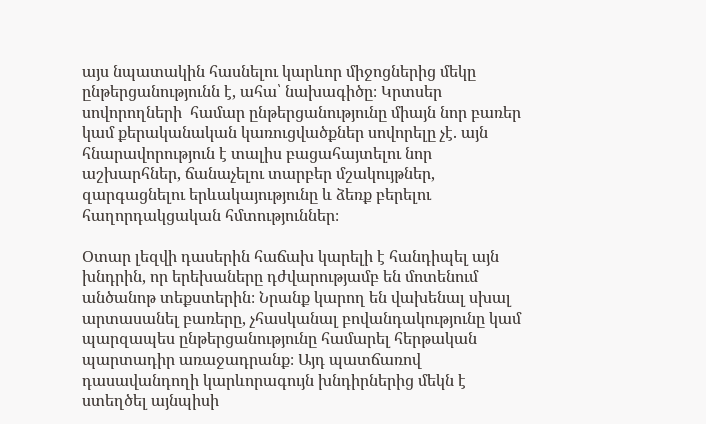այս նպատակին հասնելու կարևոր միջոցներից մեկը ընթերցանությունն է, ահա՝ նախագիծը։ Կրտսեր սովորողների  համար ընթերցանությունը միայն նոր բառեր կամ քերականական կառուցվածքներ սովորելը չէ. այն հնարավորություն է տալիս բացահայտելու նոր աշխարհներ, ճանաչելու տարբեր մշակույթներ, զարգացնելու երևակայությունը և ձեռք բերելու հաղորդակցական հմտություններ։

Օտար լեզվի դասերին հաճախ կարելի է հանդիպել այն խնդրին, որ երեխաները դժվարությամբ են մոտենում անծանոթ տեքստերին։ Նրանք կարող են վախենալ սխալ արտասանել բառերը, չհասկանալ բովանդակությունը կամ պարզապես ընթերցանությունը համարել հերթական պարտադիր առաջադրանք։ Այդ պատճառով դասավանդողի կարևորագույն խնդիրներից մեկն է ստեղծել այնպիսի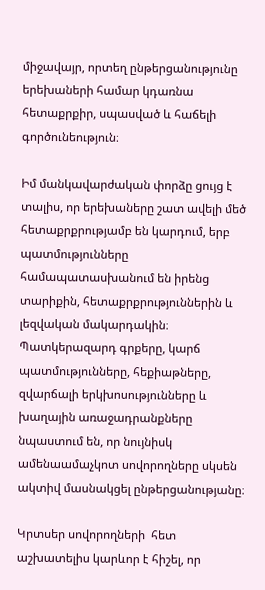միջավայր, որտեղ ընթերցանությունը երեխաների համար կդառնա հետաքրքիր, սպասված և հաճելի գործունեություն։

Իմ մանկավարժական փորձը ցույց է տալիս, որ երեխաները շատ ավելի մեծ հետաքրքրությամբ են կարդում, երբ պատմությունները համապատասխանում են իրենց տարիքին, հետաքրքրություններին և լեզվական մակարդակին։ Պատկերազարդ գրքերը, կարճ պատմությունները, հեքիաթները, զվարճալի երկխոսությունները և խաղային առաջադրանքները նպաստում են, որ նույնիսկ ամենաամաչկոտ սովորողները սկսեն ակտիվ մասնակցել ընթերցանությանը։

Կրտսեր սովորողների  հետ աշխատելիս կարևոր է հիշել, որ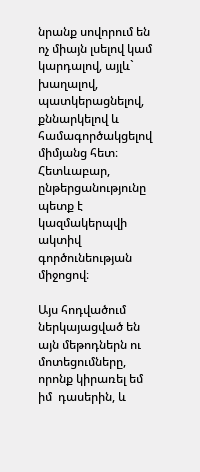նրանք սովորում են ոչ միայն լսելով կամ կարդալով, այլև` խաղալով, պատկերացնելով, քննարկելով և համագործակցելով միմյանց հետ։ Հետևաբար, ընթերցանությունը պետք է կազմակերպվի ակտիվ գործունեության միջոցով։

Այս հոդվածում ներկայացված են այն մեթոդներն ու մոտեցումները, որոնք կիրառել եմ իմ  դասերին, և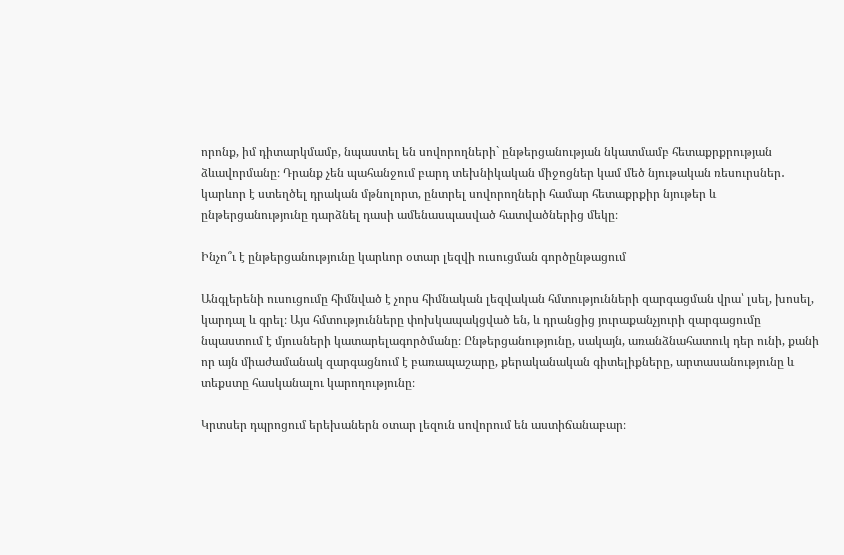որոնք, իմ դիտարկմամբ, նպաստել են սովորողների` ընթերցանության նկատմամբ հետաքրքրության ձևավորմանը։ Դրանք չեն պահանջում բարդ տեխնիկական միջոցներ կամ մեծ նյութական ռեսուրսներ․ կարևոր է ստեղծել դրական մթնոլորտ, ընտրել սովորողների համար հետաքրքիր նյութեր և ընթերցանությունը դարձնել դասի ամենասպասված հատվածներից մեկը։

Ինչո՞ւ է ընթերցանությունը կարևոր օտար լեզվի ուսուցման գործընթացում

Անգլերենի ուսուցումը հիմնված է չորս հիմնական լեզվական հմտությունների զարգացման վրա՝ լսել, խոսել, կարդալ և գրել։ Այս հմտությունները փոխկապակցված են, և դրանցից յուրաքանչյուրի զարգացումը նպաստում է մյուսների կատարելագործմանը։ Ընթերցանությունը, սակայն, առանձնահատուկ դեր ունի, քանի որ այն միաժամանակ զարգացնում է բառապաշարը, քերականական գիտելիքները, արտասանությունը և տեքստը հասկանալու կարողությունը։

Կրտսեր դպրոցում երեխաներն օտար լեզուն սովորում են աստիճանաբար։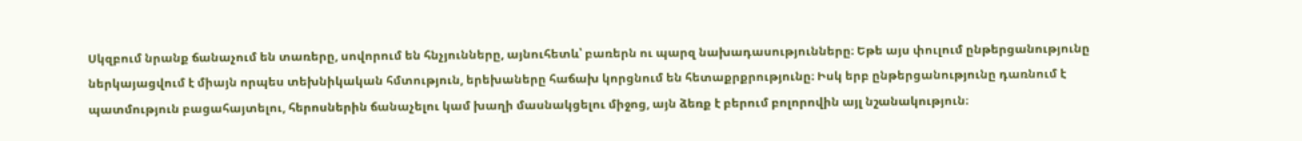Սկզբում նրանք ճանաչում են տառերը, սովորում են հնչյունները, այնուհետև՝ բառերն ու պարզ նախադասությունները։ Եթե այս փուլում ընթերցանությունը ներկայացվում է միայն որպես տեխնիկական հմտություն, երեխաները հաճախ կորցնում են հետաքրքրությունը։ Իսկ երբ ընթերցանությունը դառնում է պատմություն բացահայտելու, հերոսներին ճանաչելու կամ խաղի մասնակցելու միջոց, այն ձեռք է բերում բոլորովին այլ նշանակություն։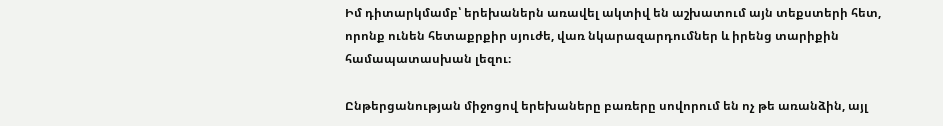Իմ դիտարկմամբ՝ երեխաներն առավել ակտիվ են աշխատում այն տեքստերի հետ, որոնք ունեն հետաքրքիր սյուժե, վառ նկարազարդումներ և իրենց տարիքին համապատասխան լեզու։

Ընթերցանության միջոցով երեխաները բառերը սովորում են ոչ թե առանձին, այլ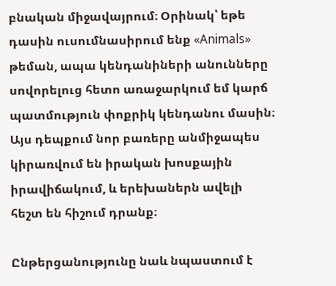բնական միջավայրում։ Օրինակ՝ եթե դասին ուսումնասիրում ենք «Animals» թեման, ապա կենդանիների անունները սովորելուց հետո առաջարկում եմ կարճ պատմություն փոքրիկ կենդանու մասին։ Այս դեպքում նոր բառերը անմիջապես կիրառվում են իրական խոսքային իրավիճակում, և երեխաներն ավելի հեշտ են հիշում դրանք։

Ընթերցանությունը նաև նպաստում է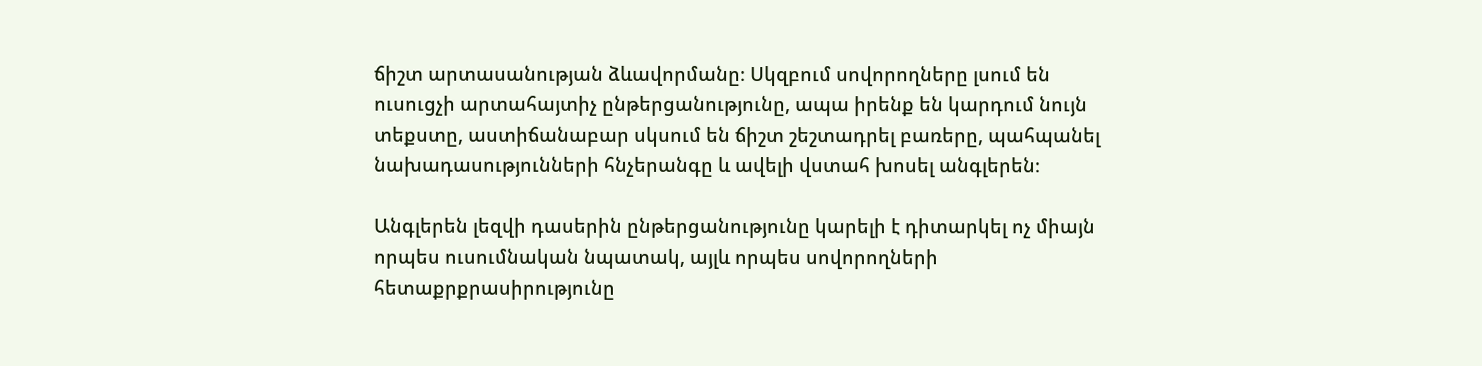ճիշտ արտասանության ձևավորմանը։ Սկզբում սովորողները լսում են ուսուցչի արտահայտիչ ընթերցանությունը, ապա իրենք են կարդում նույն տեքստը, աստիճանաբար սկսում են ճիշտ շեշտադրել բառերը, պահպանել նախադասությունների հնչերանգը և ավելի վստահ խոսել անգլերեն։

Անգլերեն լեզվի դասերին ընթերցանությունը կարելի է դիտարկել ոչ միայն որպես ուսումնական նպատակ, այլև որպես սովորողների հետաքրքրասիրությունը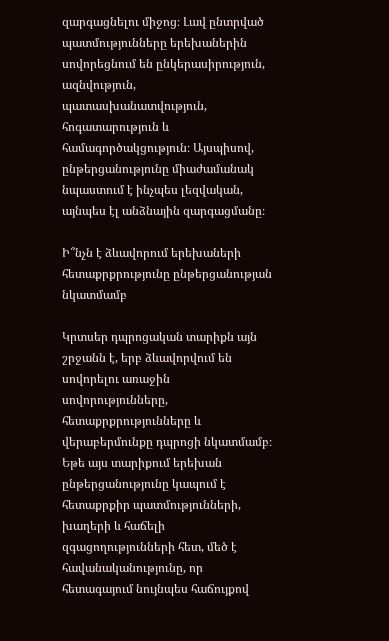զարգացնելու միջոց։ Լավ ընտրված պատմությունները երեխաներին սովորեցնում են ընկերասիրություն, ազնվություն, պատասխանատվություն, հոգատարություն և համագործակցություն։ Այսպիսով, ընթերցանությունը միաժամանակ նպաստում է ինչպես լեզվական, այնպես էլ անձնային զարգացմանը։

Ի՞նչն է ձևավորում երեխաների հետաքրքրությունը ընթերցանության նկատմամբ

Կրտսեր դպրոցական տարիքն այն շրջանն է, երբ ձևավորվում են սովորելու առաջին սովորությունները, հետաքրքրությունները և վերաբերմունքը դպրոցի նկատմամբ։ Եթե այս տարիքում երեխան ընթերցանությունը կապում է հետաքրքիր պատմությունների, խաղերի և հաճելի զգացողությունների հետ, մեծ է հավանականությունը, որ հետագայում նույնպես հաճույքով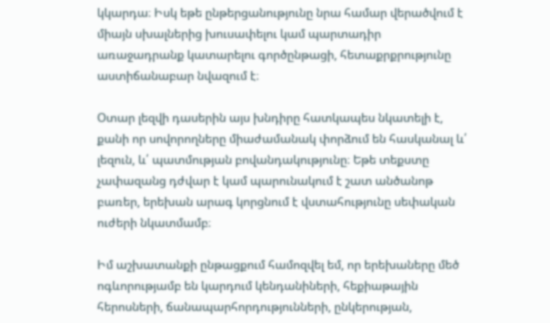կկարդա։ Իսկ եթե ընթերցանությունը նրա համար վերածվում է միայն սխալներից խուսափելու կամ պարտադիր առաջադրանք կատարելու գործընթացի, հետաքրքրությունը աստիճանաբար նվազում է։

Օտար լեզվի դասերին այս խնդիրը հատկապես նկատելի է, քանի որ սովորողները միաժամանակ փորձում են հասկանալ և՛ լեզուն, և՛ պատմության բովանդակությունը։ Եթե տեքստը չափազանց դժվար է կամ պարունակում է շատ անծանոթ բառեր, երեխան արագ կորցնում է վստահությունը սեփական ուժերի նկատմամբ։

Իմ աշխատանքի ընթացքում համոզվել եմ, որ երեխաները մեծ ոգևորությամբ են կարդում կենդանիների, հեքիաթային հերոսների, ճանապարհորդությունների, ընկերության,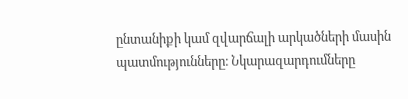ընտանիքի կամ զվարճալի արկածների մասին պատմությունները։ Նկարազարդումները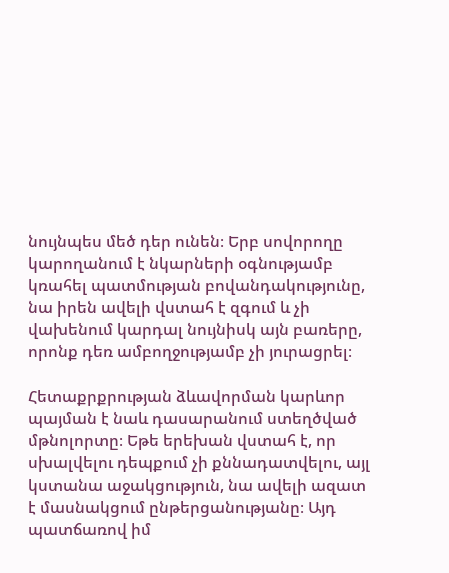նույնպես մեծ դեր ունեն։ Երբ սովորողը կարողանում է նկարների օգնությամբ կռահել պատմության բովանդակությունը, նա իրեն ավելի վստահ է զգում և չի վախենում կարդալ նույնիսկ այն բառերը, որոնք դեռ ամբողջությամբ չի յուրացրել։

Հետաքրքրության ձևավորման կարևոր պայման է նաև դասարանում ստեղծված մթնոլորտը։ Եթե երեխան վստահ է, որ սխալվելու դեպքում չի քննադատվելու, այլ կստանա աջակցություն, նա ավելի ազատ է մասնակցում ընթերցանությանը։ Այդ պատճառով իմ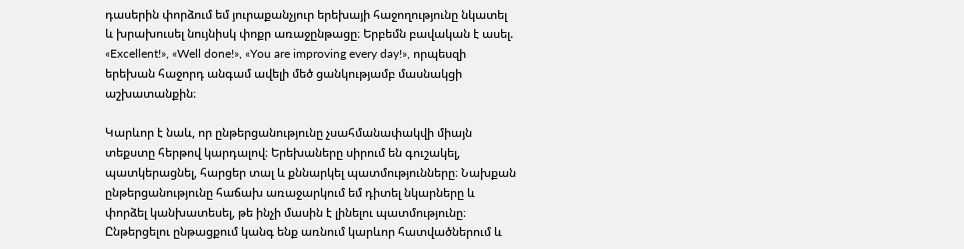դասերին փորձում եմ յուրաքանչյուր երեխայի հաջողությունը նկատել և խրախուսել նույնիսկ փոքր առաջընթացը։ Երբեմն բավական է ասել. «Excellent!», «Well done!», «You are improving every day!», որպեսզի երեխան հաջորդ անգամ ավելի մեծ ցանկությամբ մասնակցի աշխատանքին։

Կարևոր է նաև, որ ընթերցանությունը չսահմանափակվի միայն տեքստը հերթով կարդալով։ Երեխաները սիրում են գուշակել, պատկերացնել, հարցեր տալ և քննարկել պատմությունները։ Նախքան ընթերցանությունը հաճախ առաջարկում եմ դիտել նկարները և փորձել կանխատեսել, թե ինչի մասին է լինելու պատմությունը։ Ընթերցելու ընթացքում կանգ ենք առնում կարևոր հատվածներում և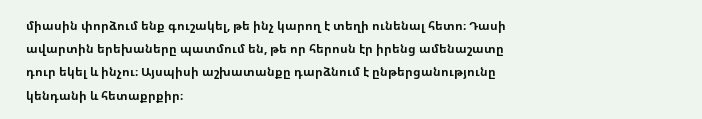միասին փորձում ենք գուշակել, թե ինչ կարող է տեղի ունենալ հետո։ Դասի ավարտին երեխաները պատմում են, թե որ հերոսն էր իրենց ամենաշատը դուր եկել և ինչու։ Այսպիսի աշխատանքը դարձնում է ընթերցանությունը կենդանի և հետաքրքիր։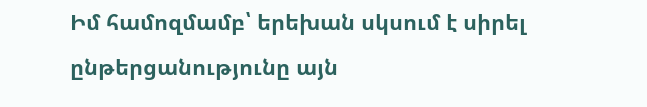Իմ համոզմամբ՝ երեխան սկսում է սիրել ընթերցանությունը այն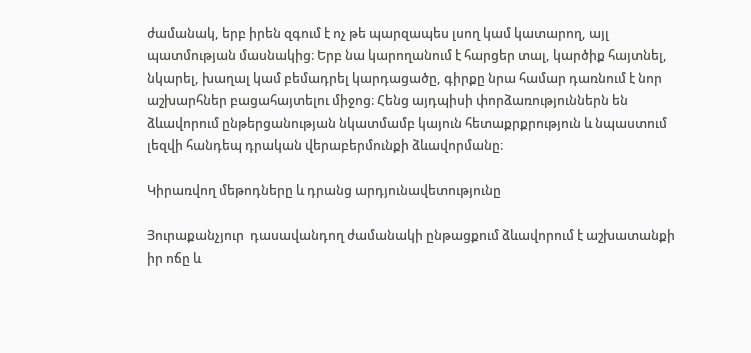ժամանակ, երբ իրեն զգում է ոչ թե պարզապես լսող կամ կատարող, այլ պատմության մասնակից։ Երբ նա կարողանում է հարցեր տալ, կարծիք հայտնել, նկարել, խաղալ կամ բեմադրել կարդացածը, գիրքը նրա համար դառնում է նոր աշխարհներ բացահայտելու միջոց։ Հենց այդպիսի փորձառություններն են ձևավորում ընթերցանության նկատմամբ կայուն հետաքրքրություն և նպաստում լեզվի հանդեպ դրական վերաբերմունքի ձևավորմանը։

Կիրառվող մեթոդները և դրանց արդյունավետությունը

Յուրաքանչյուր  դասավանդող ժամանակի ընթացքում ձևավորում է աշխատանքի իր ոճը և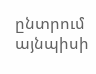ընտրում այնպիսի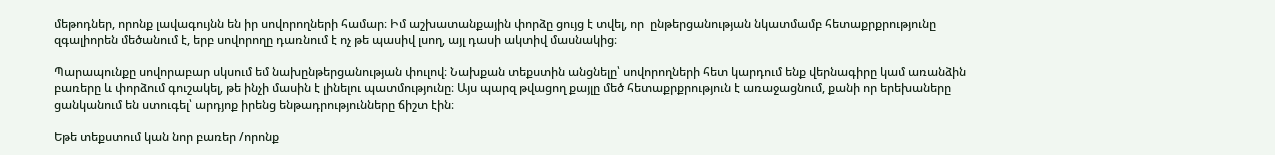մեթոդներ, որոնք լավագույնն են իր սովորողների համար։ Իմ աշխատանքային փորձը ցույց է տվել, որ  ընթերցանության նկատմամբ հետաքրքրությունը զգալիորեն մեծանում է, երբ սովորողը դառնում է ոչ թե պասիվ լսող, այլ դասի ակտիվ մասնակից։

Պարապունքը սովորաբար սկսում եմ նախընթերցանության փուլով։ Նախքան տեքստին անցնելը՝ սովորողների հետ կարդում ենք վերնագիրը կամ առանձին բառերը և փորձում գուշակել, թե ինչի մասին է լինելու պատմությունը։ Այս պարզ թվացող քայլը մեծ հետաքրքրություն է առաջացնում, քանի որ երեխաները ցանկանում են ստուգել՝ արդյոք իրենց ենթադրությունները ճիշտ էին։

Եթե տեքստում կան նոր բառեր /որոնք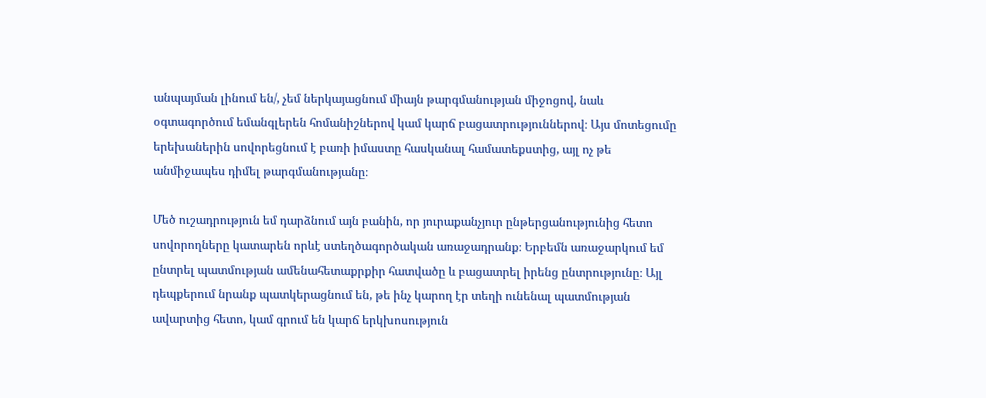անպայման լինում են/, չեմ ներկայացնում միայն թարգմանության միջոցով, նաև օգտագործում եմանգլերեն հոմանիշներով կամ կարճ բացատրություններով։ Այս մոտեցումը երեխաներին սովորեցնում է բառի իմաստը հասկանալ համատեքստից, այլ ոչ թե անմիջապես դիմել թարգմանությանը։

Մեծ ուշադրություն եմ դարձնում այն բանին, որ յուրաքանչյուր ընթերցանությունից հետո սովորողները կատարեն որևէ ստեղծագործական առաջադրանք։ Երբեմն առաջարկում եմ ընտրել պատմության ամենահետաքրքիր հատվածը և բացատրել իրենց ընտրությունը։ Այլ դեպքերում նրանք պատկերացնում են, թե ինչ կարող էր տեղի ունենալ պատմության ավարտից հետո, կամ գրում են կարճ երկխոսություն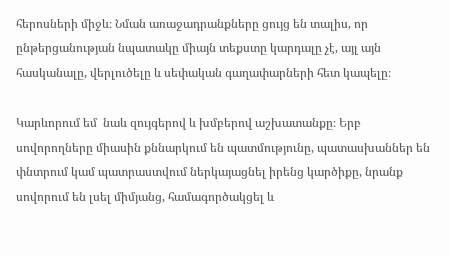հերոսների միջև։ Նման առաջադրանքները ցույց են տալիս, որ ընթերցանության նպատակը միայն տեքստը կարդալը չէ, այլ այն հասկանալը, վերլուծելը և սեփական գաղափարների հետ կապելը։

Կարևորում եմ  նաև զույգերով և խմբերով աշխատանքը։ Երբ սովորողները միասին քննարկում են պատմությունը, պատասխաններ են փնտրում կամ պատրաստվում ներկայացնել իրենց կարծիքը, նրանք սովորում են լսել միմյանց, համագործակցել և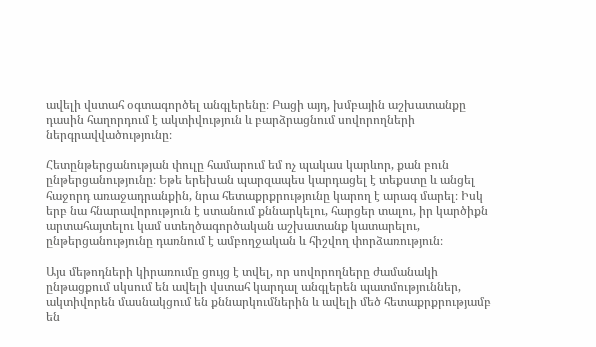ավելի վստահ օգտագործել անգլերենը։ Բացի այդ, խմբային աշխատանքը դասին հաղորդում է ակտիվություն և բարձրացնում սովորողների ներգրավվածությունը։

Հետընթերցանության փուլը համարում եմ ոչ պակաս կարևոր, քան բուն ընթերցանությունը։ Եթե երեխան պարզապես կարդացել է տեքստը և անցել հաջորդ առաջադրանքին, նրա հետաքրքրությունը կարող է արագ մարել։ Իսկ երբ նա հնարավորություն է ստանում քննարկելու, հարցեր տալու, իր կարծիքն արտահայտելու կամ ստեղծագործական աշխատանք կատարելու, ընթերցանությունը դառնում է ամբողջական և հիշվող փորձառություն։

Այս մեթոդների կիրառումը ցույց է տվել, որ սովորողները ժամանակի ընթացքում սկսում են ավելի վստահ կարդալ անգլերեն պատմություններ, ակտիվորեն մասնակցում են քննարկումներին և ավելի մեծ հետաքրքրությամբ են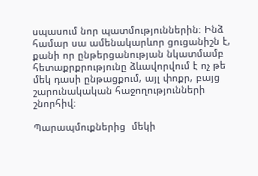սպասում նոր պատմություններին։ Ինձ համար սա ամենակարևոր ցուցանիշն է, քանի որ ընթերցանության նկատմամբ հետաքրքրությունը ձևավորվում է ոչ թե մեկ դասի ընթացքում, այլ փոքր, բայց շարունակական հաջողությունների շնորհիվ։

Պարապմուքներից  մեկի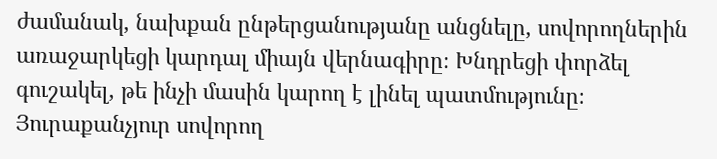ժամանակ, նախքան ընթերցանությանը անցնելը, սովորողներին առաջարկեցի կարդալ միայն վերնագիրը։ Խնդրեցի փորձել գուշակել, թե ինչի մասին կարող է լինել պատմությունը։ Յուրաքանչյուր սովորող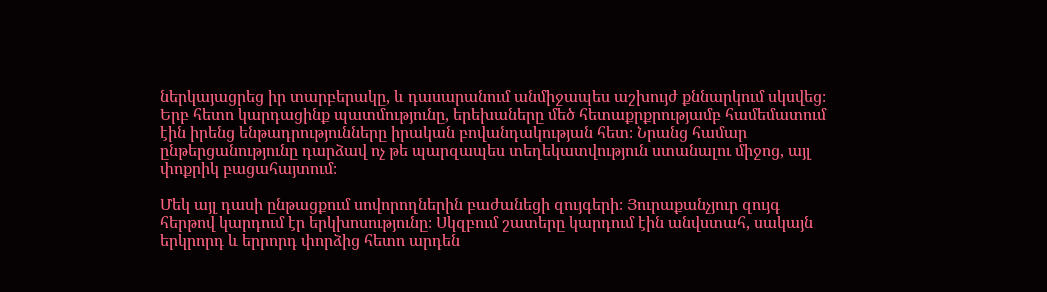ներկայացրեց իր տարբերակը, և դասարանում անմիջապես աշխույժ քննարկում սկսվեց։ Երբ հետո կարդացինք պատմությունը, երեխաները մեծ հետաքրքրությամբ համեմատում էին իրենց ենթադրությունները իրական բովանդակության հետ։ Նրանց համար ընթերցանությունը դարձավ ոչ թե պարզապես տեղեկատվություն ստանալու միջոց, այլ փոքրիկ բացահայտում։

Մեկ այլ դասի ընթացքում սովորողներին բաժանեցի զույգերի։ Յուրաքանչյուր զույգ հերթով կարդում էր երկխոսությունը։ Սկզբում շատերը կարդում էին անվստահ, սակայն երկրորդ և երրորդ փորձից հետո արդեն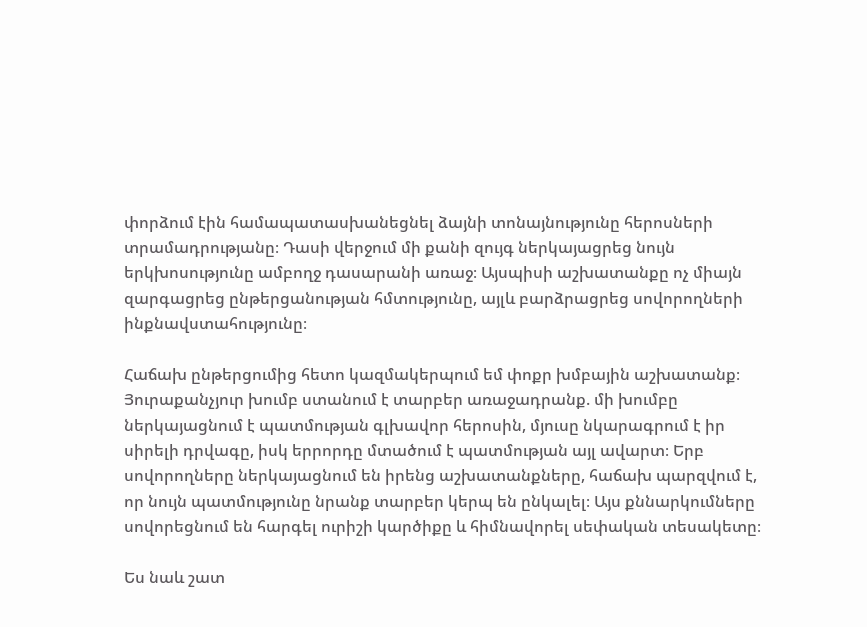փորձում էին համապատասխանեցնել ձայնի տոնայնությունը հերոսների տրամադրությանը։ Դասի վերջում մի քանի զույգ ներկայացրեց նույն երկխոսությունը ամբողջ դասարանի առաջ։ Այսպիսի աշխատանքը ոչ միայն զարգացրեց ընթերցանության հմտությունը, այլև բարձրացրեց սովորողների ինքնավստահությունը։

Հաճախ ընթերցումից հետո կազմակերպում եմ փոքր խմբային աշխատանք։ Յուրաքանչյուր խումբ ստանում է տարբեր առաջադրանք. մի խումբը ներկայացնում է պատմության գլխավոր հերոսին, մյուսը նկարագրում է իր սիրելի դրվագը, իսկ երրորդը մտածում է պատմության այլ ավարտ։ Երբ սովորողները ներկայացնում են իրենց աշխատանքները, հաճախ պարզվում է, որ նույն պատմությունը նրանք տարբեր կերպ են ընկալել։ Այս քննարկումները սովորեցնում են հարգել ուրիշի կարծիքը և հիմնավորել սեփական տեսակետը։

Ես նաև շատ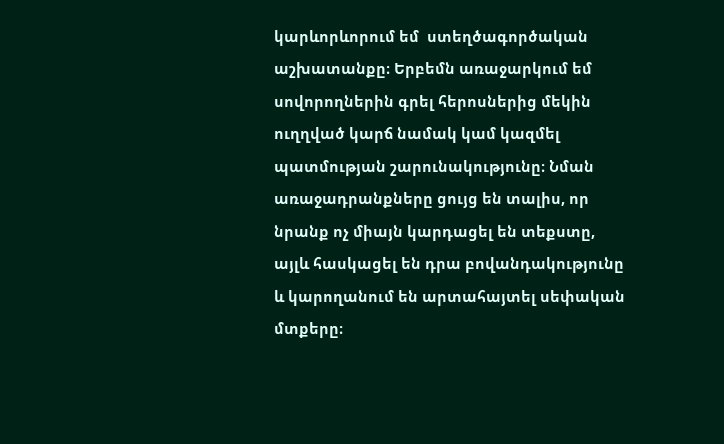կարևորևորում եմ  ստեղծագործական աշխատանքը։ Երբեմն առաջարկում եմ սովորողներին գրել հերոսներից մեկին ուղղված կարճ նամակ կամ կազմել պատմության շարունակությունը։ Նման առաջադրանքները ցույց են տալիս, որ նրանք ոչ միայն կարդացել են տեքստը, այլև հասկացել են դրա բովանդակությունը և կարողանում են արտահայտել սեփական մտքերը։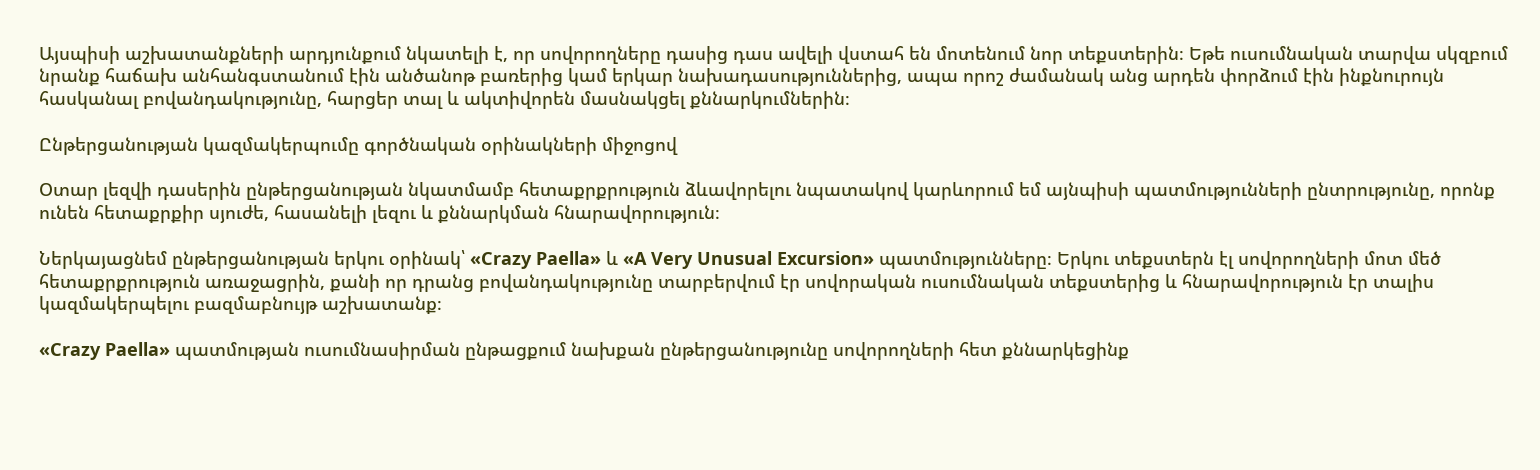Այսպիսի աշխատանքների արդյունքում նկատելի է, որ սովորողները դասից դաս ավելի վստահ են մոտենում նոր տեքստերին։ Եթե ուսումնական տարվա սկզբում նրանք հաճախ անհանգստանում էին անծանոթ բառերից կամ երկար նախադասություններից, ապա որոշ ժամանակ անց արդեն փորձում էին ինքնուրույն հասկանալ բովանդակությունը, հարցեր տալ և ակտիվորեն մասնակցել քննարկումներին։

Ընթերցանության կազմակերպումը գործնական օրինակների միջոցով

Օտար լեզվի դասերին ընթերցանության նկատմամբ հետաքրքրություն ձևավորելու նպատակով կարևորում եմ այնպիսի պատմությունների ընտրությունը, որոնք ունեն հետաքրքիր սյուժե, հասանելի լեզու և քննարկման հնարավորություն։

Ներկայացնեմ ընթերցանության երկու օրինակ՝ «Crazy Paella» և «A Very Unusual Excursion» պատմությունները։ Երկու տեքստերն էլ սովորողների մոտ մեծ հետաքրքրություն առաջացրին, քանի որ դրանց բովանդակությունը տարբերվում էր սովորական ուսումնական տեքստերից և հնարավորություն էր տալիս կազմակերպելու բազմաբնույթ աշխատանք։

«Crazy Paella» պատմության ուսումնասիրման ընթացքում նախքան ընթերցանությունը սովորողների հետ քննարկեցինք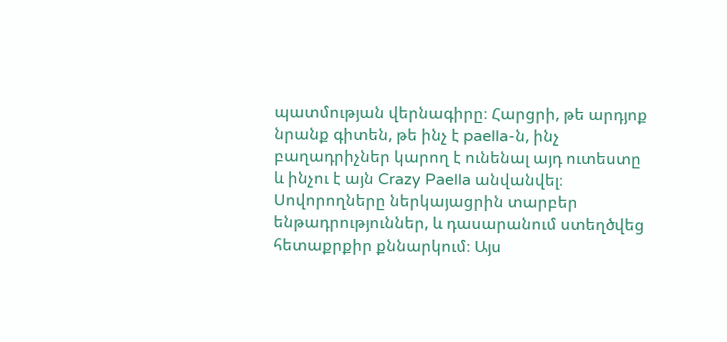պատմության վերնագիրը։ Հարցրի, թե արդյոք նրանք գիտեն, թե ինչ է paella-ն, ինչ բաղադրիչներ կարող է ունենալ այդ ուտեստը և ինչու է այն Crazy Paella անվանվել։ Սովորողները ներկայացրին տարբեր ենթադրություններ, և դասարանում ստեղծվեց հետաքրքիր քննարկում։ Այս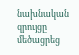նախնական զրույցը մեծացրեց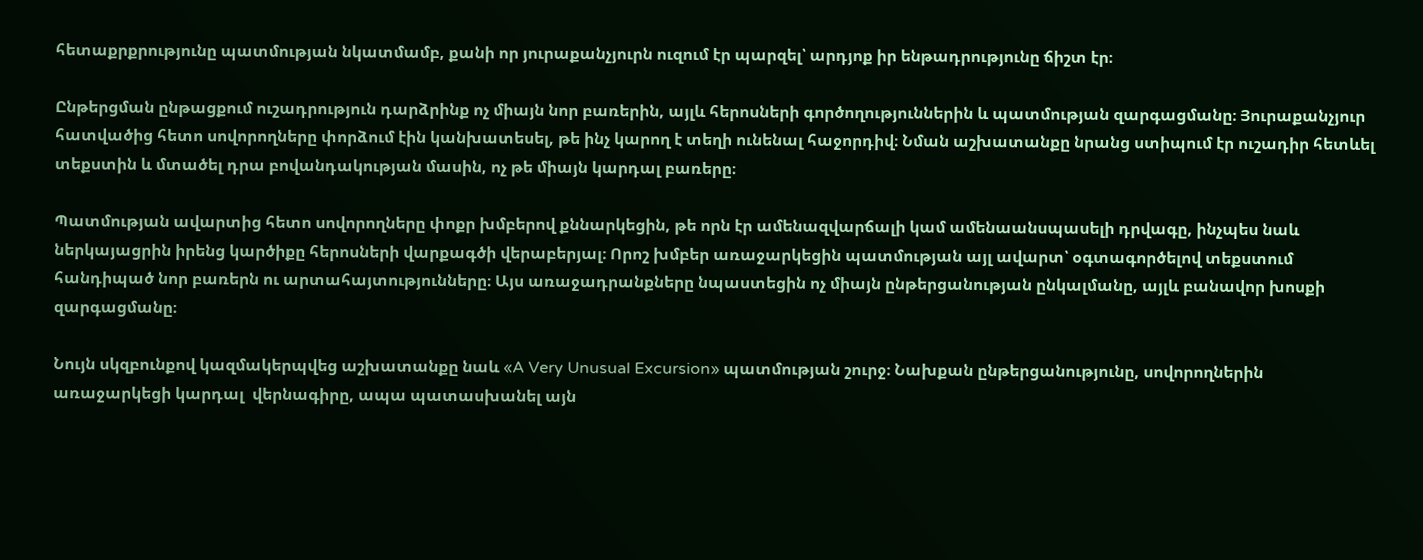հետաքրքրությունը պատմության նկատմամբ, քանի որ յուրաքանչյուրն ուզում էր պարզել՝ արդյոք իր ենթադրությունը ճիշտ էր։

Ընթերցման ընթացքում ուշադրություն դարձրինք ոչ միայն նոր բառերին, այլև հերոսների գործողություններին և պատմության զարգացմանը։ Յուրաքանչյուր հատվածից հետո սովորողները փորձում էին կանխատեսել, թե ինչ կարող է տեղի ունենալ հաջորդիվ։ Նման աշխատանքը նրանց ստիպում էր ուշադիր հետևել տեքստին և մտածել դրա բովանդակության մասին, ոչ թե միայն կարդալ բառերը։

Պատմության ավարտից հետո սովորողները փոքր խմբերով քննարկեցին, թե որն էր ամենազվարճալի կամ ամենաանսպասելի դրվագը, ինչպես նաև ներկայացրին իրենց կարծիքը հերոսների վարքագծի վերաբերյալ։ Որոշ խմբեր առաջարկեցին պատմության այլ ավարտ՝ օգտագործելով տեքստում հանդիպած նոր բառերն ու արտահայտությունները։ Այս առաջադրանքները նպաստեցին ոչ միայն ընթերցանության ընկալմանը, այլև բանավոր խոսքի զարգացմանը։

Նույն սկզբունքով կազմակերպվեց աշխատանքը նաև «A Very Unusual Excursion» պատմության շուրջ։ Նախքան ընթերցանությունը, սովորողներին առաջարկեցի կարդալ  վերնագիրը, ապա պատասխանել այն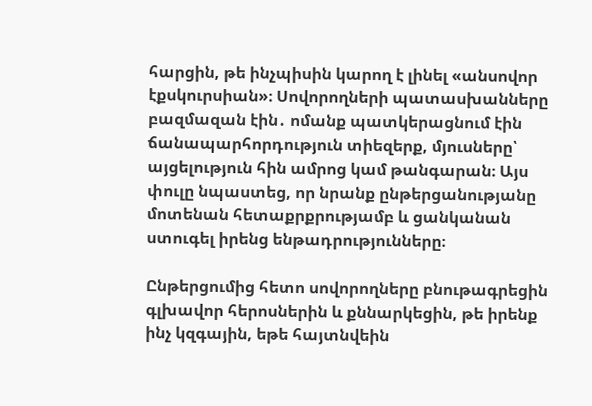հարցին, թե ինչպիսին կարող է լինել «անսովոր էքսկուրսիան»։ Սովորողների պատասխանները բազմազան էին․ ոմանք պատկերացնում էին ճանապարհորդություն տիեզերք, մյուսները՝ այցելություն հին ամրոց կամ թանգարան։ Այս փուլը նպաստեց, որ նրանք ընթերցանությանը մոտենան հետաքրքրությամբ և ցանկանան ստուգել իրենց ենթադրությունները։

Ընթերցումից հետո սովորողները բնութագրեցին գլխավոր հերոսներին և քննարկեցին, թե իրենք ինչ կզգային, եթե հայտնվեին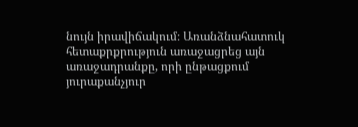նույն իրավիճակում։ Առանձնահատուկ հետաքրքրություն առաջացրեց այն առաջադրանքը, որի ընթացքում յուրաքանչյուր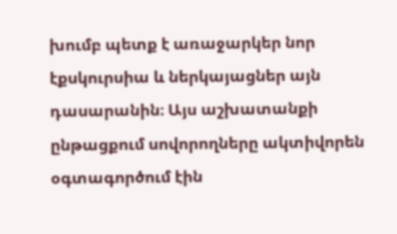խումբ պետք է առաջարկեր նոր էքսկուրսիա և ներկայացներ այն դասարանին։ Այս աշխատանքի ընթացքում սովորողները ակտիվորեն օգտագործում էին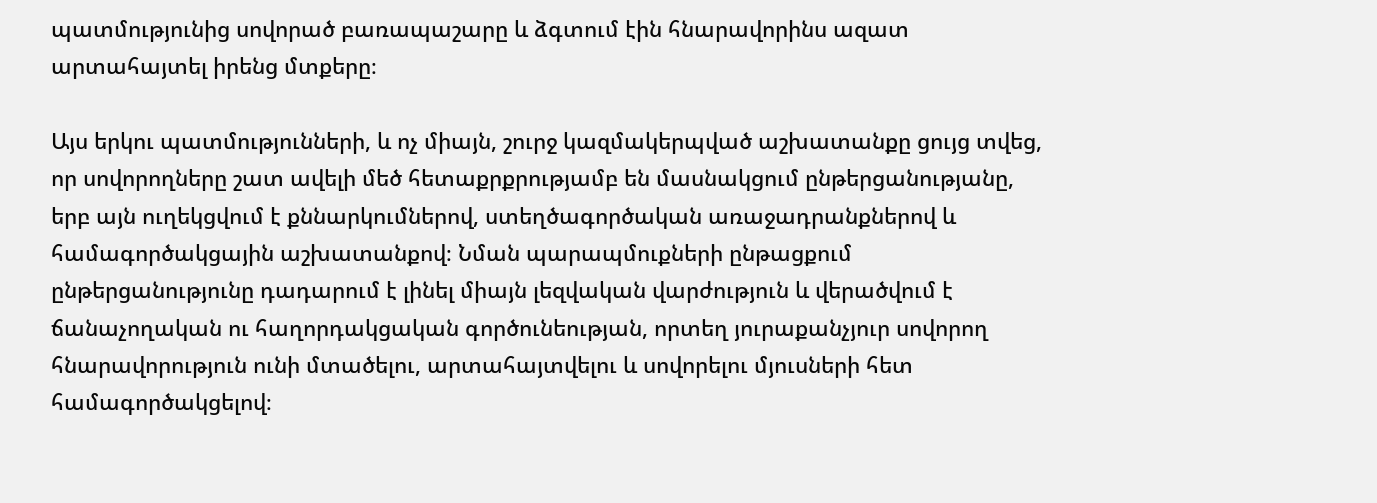պատմությունից սովորած բառապաշարը և ձգտում էին հնարավորինս ազատ արտահայտել իրենց մտքերը։

Այս երկու պատմությունների, և ոչ միայն, շուրջ կազմակերպված աշխատանքը ցույց տվեց, որ սովորողները շատ ավելի մեծ հետաքրքրությամբ են մասնակցում ընթերցանությանը, երբ այն ուղեկցվում է քննարկումներով, ստեղծագործական առաջադրանքներով և համագործակցային աշխատանքով։ Նման պարապմուքների ընթացքում ընթերցանությունը դադարում է լինել միայն լեզվական վարժություն և վերածվում է ճանաչողական ու հաղորդակցական գործունեության, որտեղ յուրաքանչյուր սովորող հնարավորություն ունի մտածելու, արտահայտվելու և սովորելու մյուսների հետ համագործակցելով։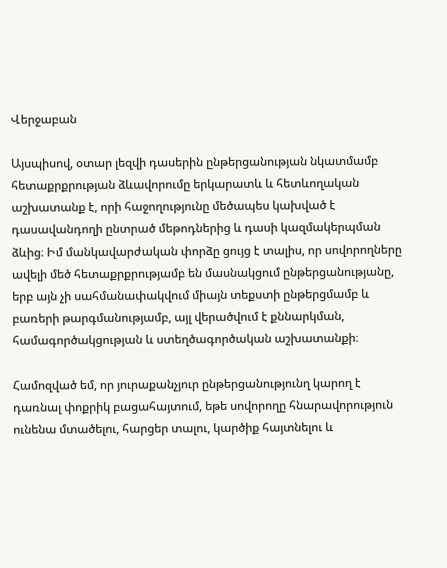Վերջաբան

Այսպիսով, օտար լեզվի դասերին ընթերցանության նկատմամբ հետաքրքրության ձևավորումը երկարատև և հետևողական աշխատանք է, որի հաջողությունը մեծապես կախված է դասավանդողի ընտրած մեթոդներից և դասի կազմակերպման ձևից։ Իմ մանկավարժական փորձը ցույց է տալիս, որ սովորողները ավելի մեծ հետաքրքրությամբ են մասնակցում ընթերցանությանը, երբ այն չի սահմանափակվում միայն տեքստի ընթերցմամբ և բառերի թարգմանությամբ, այլ վերածվում է քննարկման, համագործակցության և ստեղծագործական աշխատանքի։

Համոզված եմ, որ յուրաքանչյուր ընթերցանությունղ կարող է դառնալ փոքրիկ բացահայտում, եթե սովորողը հնարավորություն ունենա մտածելու, հարցեր տալու, կարծիք հայտնելու և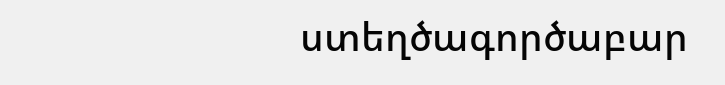ստեղծագործաբար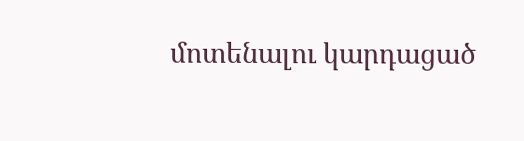մոտենալու կարդացած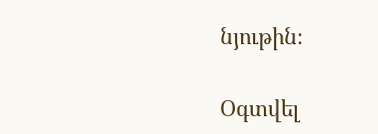նյութին։

Օգտվել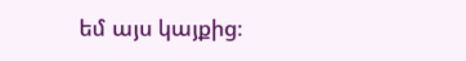եմ այս կայքից։